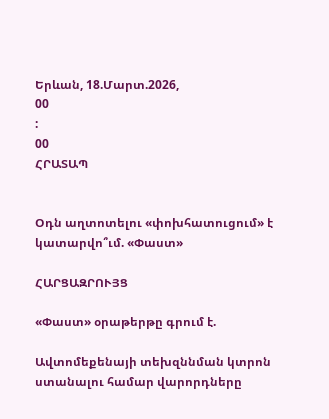Երևան, 18.Մարտ.2026,
00
:
00
ՀՐԱՏԱՊ


Օդն աղտոտելու «փոխհատուցում» է կատարվո՞ւմ. «Փաստ»

ՀԱՐՑԱԶՐՈՒՅՑ

«Փաստ» օրաթերթը գրում է.

Ավտոմեքենայի տեխզննման կտրոն ստանալու համար վարորդները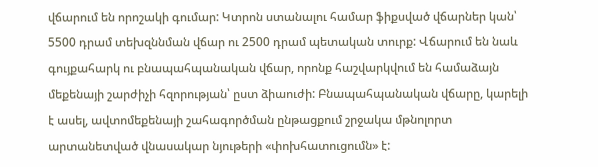վճարում են որոշակի գումար: Կտրոն ստանալու համար ֆիքսված վճարներ կան՝ 5500 դրամ տեխզննման վճար ու 2500 դրամ պետական տուրք: Վճարում են նաև գույքահարկ ու բնապահպանական վճար, որոնք հաշվարկվում են համաձայն մեքենայի շարժիչի հզորության՝ ըստ ձիաուժի: Բնապահպանական վճարը, կարելի է ասել, ավտոմեքենայի շահագործման ընթացքում շրջակա մթնոլորտ արտանետված վնասակար նյութերի «փոխհատուցումն» է: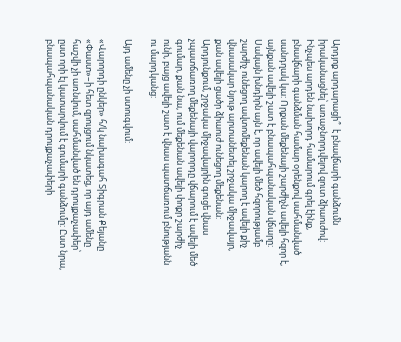Արդյոք արդարացի՞  է բնավճարի գանձումն իրականացնել՝ առաջնորդվելով զուտ ձիաուժով: Ինչպես արդեն նախորդ համարում գրել էինք, բնավճարի գանձման համար օրենքով սահմանված սանդղակ կա: Որքան մեքենայի շարժիչն ավելի հզոր է, այնքան ավելի շատ է բնապահպանական վճարը: Սակայն խնդիրն այն է, որ ավելի մեծ հզորությամբ շարժիչ ունեցող ավտոմեքենան կարող է ավելի քիչ վնասակար նյութ արտանետել շրջակա միջավայր, քան ավելի ցածր ձիաուժ ունեցող մեքենան: Արդյունքում, շրջակա միջավայրին գուցե վնաս չպատճառող մեքենայի վարորդը վճարում է ավելի մեծ գումար, քան նա, ում մեքենան ավելի փոքր շարժիչ ունի, բայց ավելի շատ է վնաս պատճառում բնությանն ու մարդկանց:

Այդ ամենը չի ստուգվում:

«Վարորդի ընկեր» հ/կ նախագահ Տիգրան Քեյանը «Փաստ»–ի հետ զրույցում նկատեց, որ այդ ամենը հաշվի չի առնվում, սահմանված են դրույքաչափեր՝ ըստ որի էլ կատարվում է գումարի գանձումը: Ըստ նրա, բնապահպանական դրույքաչափերի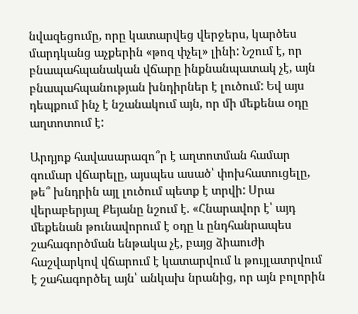նվազեցումը, որը կատարվեց վերջերս, կարծես մարդկանց աչքերին «թոզ փչել» լինի: Նշում է, որ բնապահպանական վճարը ինքնանպատակ չէ, այն բնապահպանության խնդիրներ է լուծում: Եվ այս դեպքում ինչ է նշանակում այն, որ մի մեքենա օդը աղտոտում է:

Արդյոք հավասարազո՞ր է աղտոտման համար գումար վճարելը, այսպես ասած՝ փոխհատուցելը, թե՞ խնդրին այլ լուծում պետք է տրվի: Սրա վերաբերյալ Քեյանը նշում է. «Հնարավոր է՝ այդ մեքենան թունավորում է օդը և ընդհանրապես շահագործման ենթակա չէ, բայց ձիաուժի հաշվարկով վճարում է կատարվում և թույլատրվում է շահագործել այն՝ անկախ նրանից, որ այն բոլորին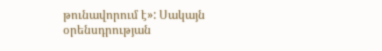թունավորում է»: Սակայն օրենսդրության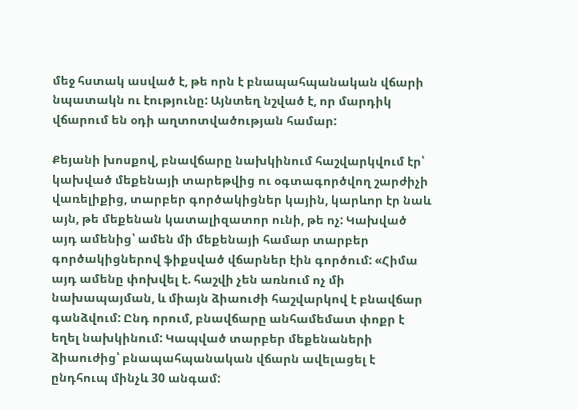մեջ հստակ ասված է, թե որն է բնապահպանական վճարի նպատակն ու էությունը: Այնտեղ նշված է, որ մարդիկ վճարում են օդի աղտոտվածության համար:

Քեյանի խոսքով, բնավճարը նախկինում հաշվարկվում էր՝ կախված մեքենայի տարեթվից ու օգտագործվող շարժիչի վառելիքից, տարբեր գործակիցներ կային, կարևոր էր նաև այն, թե մեքենան կատալիզատոր ունի, թե ոչ: Կախված այդ ամենից՝ ամեն մի մեքենայի համար տարբեր գործակիցներով ֆիքսված վճարներ էին գործում: «Հիմա այդ ամենը փոխվել է. հաշվի չեն առնում ոչ մի նախապայման, և միայն ձիաուժի հաշվարկով է բնավճար գանձվում: Ընդ որում, բնավճարը անհամեմատ փոքր է եղել նախկինում: Կապված տարբեր մեքենաների ձիաուժից՝ բնապահպանական վճարն ավելացել է ընդհուպ մինչև 30 անգամ: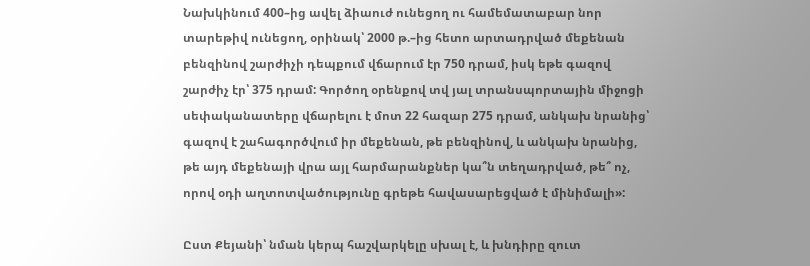Նախկինում 400–ից ավել ձիաուժ ունեցող ու համեմատաբար նոր տարեթիվ ունեցող, օրինակ՝ 2000 թ.–ից հետո արտադրված մեքենան բենզինով շարժիչի դեպքում վճարում էր 750 դրամ, իսկ եթե գազով շարժիչ էր՝ 375 դրամ: Գործող օրենքով տվ յալ տրանսպորտային միջոցի սեփականատերը վճարելու է մոտ 22 հազար 275 դրամ, անկախ նրանից՝ գազով է շահագործվում իր մեքենան, թե բենզինով, և անկախ նրանից, թե այդ մեքենայի վրա այլ հարմարանքներ կա՞ն տեղադրված, թե՞ ոչ, որով օդի աղտոտվածությունը գրեթե հավասարեցված է մինիմալի»:

Ըստ Քեյանի՝ նման կերպ հաշվարկելը սխալ է, և խնդիրը զուտ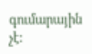գումարային չէ: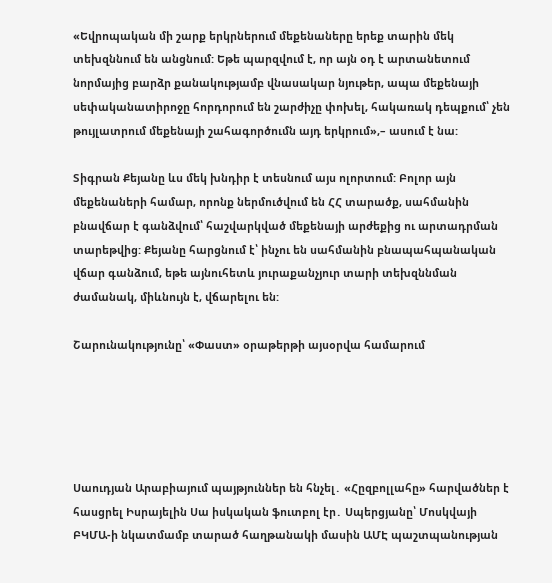«Եվրոպական մի շարք երկրներում մեքենաները երեք տարին մեկ տեխզննում են անցնում: Եթե պարզվում է, որ այն օդ է արտանետում նորմայից բարձր քանակությամբ վնասակար նյութեր, ապա մեքենայի սեփականատիրոջը հորդորում են շարժիչը փոխել, հակառակ դեպքում՝ չեն թույլատրում մեքենայի շահագործումն այդ երկրում»,– ասում է նա:

Տիգրան Քեյանը ևս մեկ խնդիր է տեսնում այս ոլորտում: Բոլոր այն մեքենաների համար, որոնք ներմուծվում են ՀՀ տարածք, սահմանին բնավճար է գանձվում՝ հաշվարկված մեքենայի արժեքից ու արտադրման տարեթվից: Քեյանը հարցնում է՝ ինչու են սահմանին բնապահպանական վճար գանձում, եթե այնուհետև յուրաքանչյուր տարի տեխզննման ժամանակ, միևնույն է, վճարելու են:

Շարունակությունը՝ «Փաստ» օրաթերթի այսօրվա համարում





Սաուդյան Արաբիայում պայթյուններ են հնչել․ «Հըզբոլլահը» հարվածներ է հասցրել Իսրայելին Սա իսկական ֆուտբոլ էր․ Սպերցյանը՝ Մոսկվայի ԲԿՄԱ-ի նկատմամբ տարած հաղթանակի մասին ԱՄԷ պաշտպանության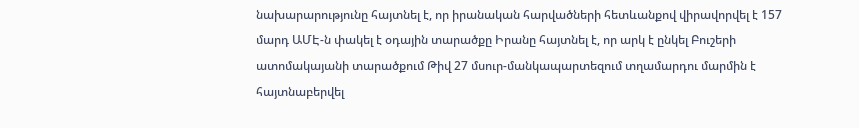նախարարությունը հայտնել է, որ իրանական հարվածների հետևանքով վիրավորվել է 157 մարդ ԱՄԷ-ն փակել է օդային տարածքը Իրանը հայտնել է, որ արկ է ընկել Բուշերի ատոմակայանի տարածքում Թիվ 27 մսուր-մանկապարտեզում տղամարդու մարմին է հայտնաբերվել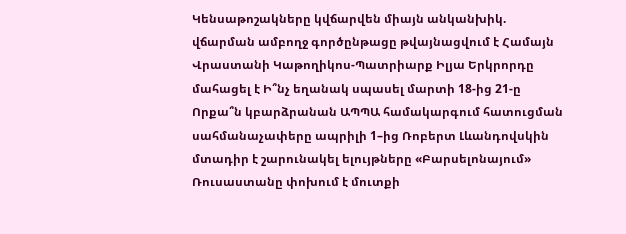Կենսաթոշակները կվճարվեն միայն անկանխիկ. վճարման ամբողջ գործընթացը թվայնացվում է Համայն Վրաստանի Կաթողիկոս-Պատրիարք Իլյա Երկրորդը մահացել է Ի՞նչ եղանակ սպասել մարտի 18-ից 21-ը Որքա՞ն կբարձրանան ԱՊՊԱ համակարգում հատուցման սահմանաչափերը ապրիլի 1–ից Ռոբերտ Լևանդովսկին մտադիր է շարունակել ելույթները «Բարսելոնայում» Ռուսաստանը փոխում է մուտքի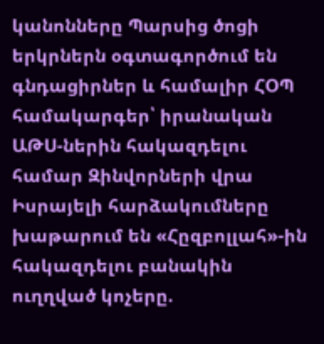կանոնները Պարսից ծոցի երկրներն օգտագործում են գնդացիրներ և համալիր ՀՕՊ համակարգեր՝ իրանական ԱԹՍ-ներին հակազդելու համար Զինվորների վրա Իսրայելի հարձակումները խաթարում են «Հըզբոլլահ»-ին հակազդելու բանակին ուղղված կոչերը.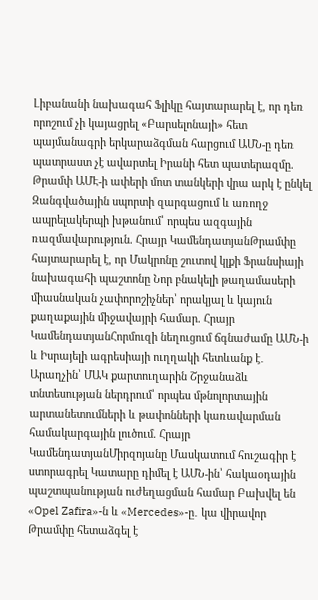Լիբանանի նախագահ Ֆլիկը հայտարարել է, որ դեռ որոշում չի կայացրել «Բարսելոնայի» հետ պայմանագրի երկարաձգման հարցում ԱՄՆ-ը դեռ պատրաստ չէ ավարտել Իրանի հետ պատերազմը. Թրամփ ԱՄԷ-ի ափերի մոտ տանկերի վրա արկ է ընկել Զանգվածային սպորտի զարգացում և առողջ ապրելակերպի խթանում՝ որպես ազգային ռազմավարություն. Հրայր ԿամենդատյանԹրամփը հայտարարել է, որ Մակրոնը շուտով կլքի Ֆրանսիայի նախագահի պաշտոնը Նոր բնակելի թաղամասերի միասնական չափորոշիչներ՝ որակյալ և կայուն քաղաքային միջավայրի համար. Հրայր ԿամենդատյանՀորմուզի նեղուցում ճգնաժամը ԱՄՆ-ի և Իսրայելի ագրեսիայի ուղղակի հետևանք է․ Արաղչին՝ ՄԱԿ քարտուղարին Շրջանաձև տնտեսության ներդրում՝ որպես մթնոլորտային արտանետումների և թափոնների կառավարման համակարգային լուծում. Հրայր ԿամենդատյանՄիրզոյանը Մասկատում հուշագիր է ստորագրել Կատարը դիմել է ԱՄՆ-ին՝ հակաօդային պաշտպանության ուժեղացման համար Բախվել են «Opel Zafira»-ն և «Mercedes»-ը․ կա վիրավոր Թրամփը հետաձգել է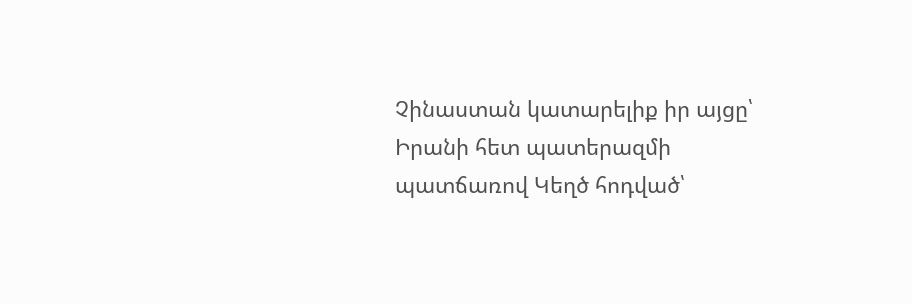Չինաստան կատարելիք իր այցը՝ Իրանի հետ պատերազմի պատճառով Կեղծ հոդված՝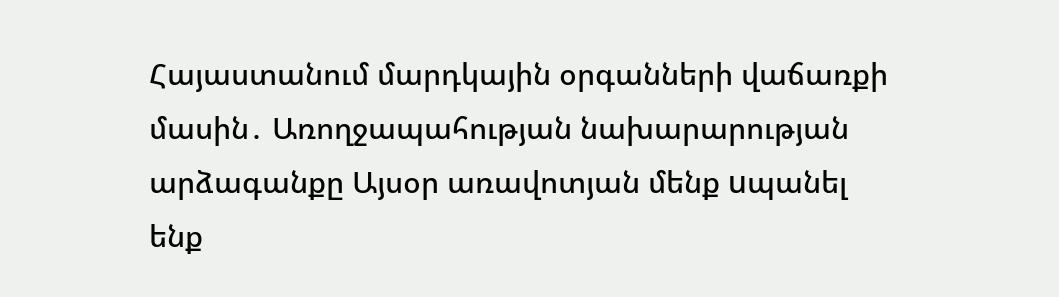Հայաստանում մարդկային օրգանների վաճառքի մասին․ Առողջապահության նախարարության արձագանքը Այսօր առավոտյան մենք uպանել ենք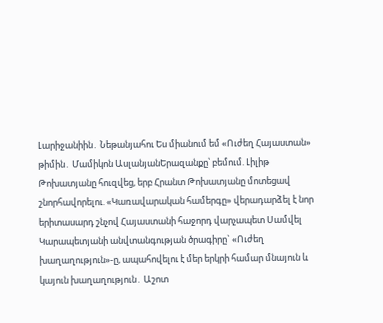Լարիջանիին․ Նեթանյահու Ես միանում եմ «Ուժեղ Հայաստան» թիմին․ Մամիկոն ԱսլանյանԵրազանքը՝ բեմում. Լիլիթ Թոխատյանը հուզվեց, երբ Հրանտ Թոխատյանը մոտեցավ շնորհավորելու. «Կառավարական համերգը» վերադարձել է նոր երիտասարդ շնչով Հայաստանի հաջորդ վարչապետ Սամվել Կարապետյանի անվտանգության ծրագիրը` «Ուժեղ խաղաղություն»-ը, ապահովելու է մեր երկրի համար մնայուն և կայուն խաղաղություն․ Աշոտ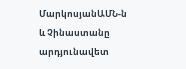ՄարկոսյանԱՄՆ-ն և Չինաստանը արդյունավետ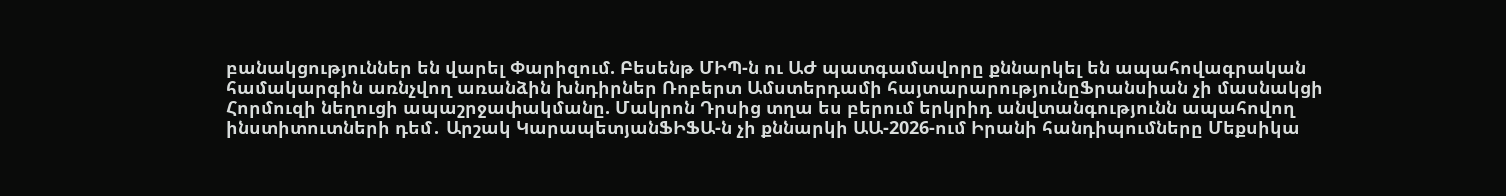բանակցություններ են վարել Փարիզում. Բեսենթ ՄԻՊ-ն ու ԱԺ պատգամավորը քննարկել են ապահովագրական համակարգին առնչվող առանձին խնդիրներ Ռոբերտ Ամստերդամի հայտարարությունըՖրանսիան չի մասնակցի Հորմուզի նեղուցի ապաշրջափակմանը. Մակրոն Դրսից տղա ես բերում երկրիդ անվտանգությունն ապահովող ինստիտուտների դեմ․ Արշակ ԿարապետյանՖԻՖԱ-ն չի քննարկի ԱԱ-2026-ում Իրանի հանդիպումները Մեքսիկա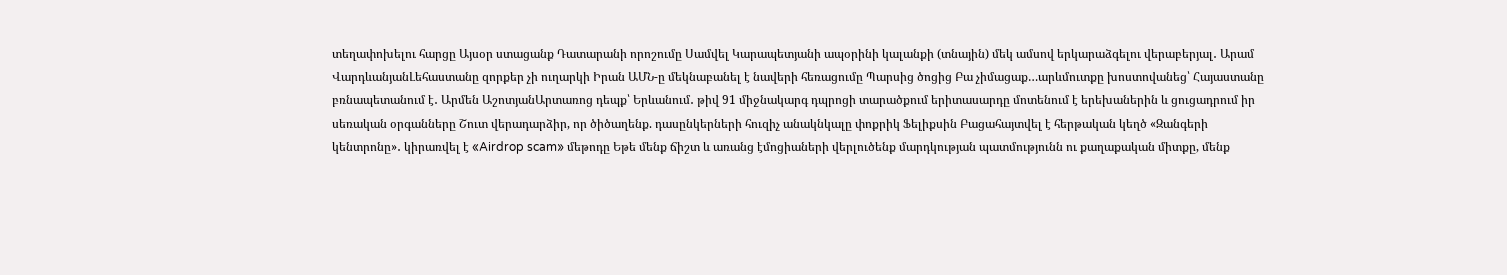տեղափոխելու հարցը Այսօր ստացանք Դատարանի որոշումը Սամվել Կարապետյանի ապօրինի կալանքի (տնային) մեկ ամսով երկարաձգելու վերաբերյալ․ Արամ ՎարդևանյանԼեհաստանը զորքեր չի ուղարկի Իրան ԱՄՆ-ը մեկնաբանել է նավերի հեռացումը Պարսից ծոցից Բա չիմացաք…արևմուտքը խոստովանեց՝ Հայաստանը բռնապետանում է․ Արմեն ԱշոտյանԱրտառոց դեպք՝ Երևանում․ թիվ 91 միջնակարգ դպրոցի տարածքում երիտասարդը մոտենում է երեխաներին և ցուցադրում իր սեռական օրգանները Շուտ վերադարձիր, որ ծիծաղենք. դասընկերների հուզիչ անակնկալը փոքրիկ Ֆելիքսին Բացահայտվել է հերթական կեղծ «Զանգերի կենտրոնը»․ կիրառվել է «Airdrop scam» մեթոդը Եթե մենք ճիշտ և առանց էմոցիաների վերլուծենք մարդկության պատմությունն ու քաղաքական միտքը, մենք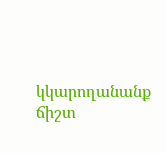կկարողանանք ճիշտ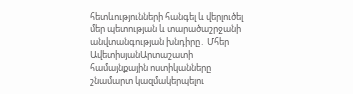հետևությունների հանգել և վերլուծել մեր պետության և տարածաշրջանի անվտանգության խնդիրը․ Մհեր ԱվետիսյանԱրտաշատի համայնքային ոստիկանները շնամարտ կազմակերպելու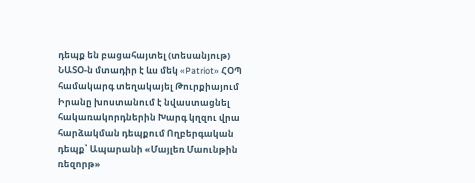դեպք են բացահայտել (տեսանյութ) ՆԱՏՕ-ն մտադիր է ևս մեկ «Patriot» ՀՕՊ համակարգ տեղակայել Թուրքիայում Իրանը խոստանում է նվաստացնել հակառակորդներին Խարգ կղզու վրա հարձակման դեպքում Ողբերգական դեպք՝ Ապարանի «Մայլեռ Մաունթին ռեզորթ»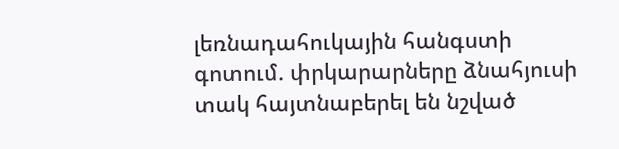լեռնադահուկային հանգստի գոտում. փրկարարները ձնահյուսի տակ հայտնաբերել են նշված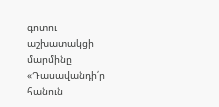գոտու աշխատակցի մարմինը «Դասավանդի՛ր հանուն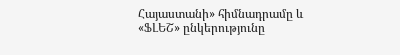Հայաստանի» հիմնադրամը և «ՖԼԵՇ» ընկերությունը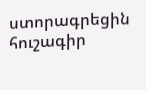ստորագրեցին հուշագիր